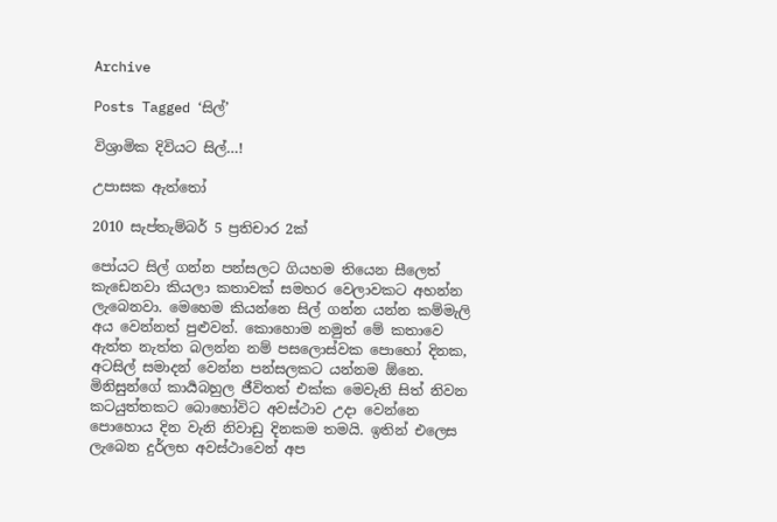Archive

Posts Tagged ‘සිල්’

විශ්‍රාමික දිවියට සිල්…!

උපාසක ඇත්තෝ

2010 සැප්තැම්බර් 5 ප්‍රතිචාර 2ක්

පෝයට සිල් ගන්න පන්සලට ගියහම තියෙන සීලෙත් කැඩෙනවා කියලා කතාවක් සමහර වෙලාවකට අහන්න ලැබෙනවා. මෙහෙම කියන්නෙ සිල් ගන්න යන්න කම්මැලි අය වෙන්නත් පුළුවන්. කොහොම නමුත් මේ කතාවෙ ඇත්ත නැත්ත බලන්න නම් පසලොස්වක පොහෝ දිනක, අටසිල් සමාදන් වෙන්න පන්සලකට යන්නම ඕනෙ. මිනිසුන්ගේ කාර්‍යබහුල ජීවිතත් එක්ක මෙවැනි සිත් නිවන කටයුත්තකට බොහෝවිට අවස්ථාව උදා වෙන්නෙ පොහොය දින වැනි නිවාඩු දිනකම තමයි. ඉතින් එලෙස ලැබෙන දුර්ලභ අවස්ථාවෙන් අප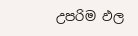උපරිම ඵල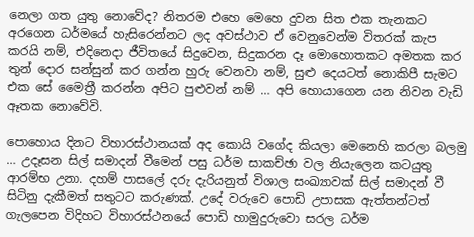නෙලා ගත යුතු නොවේද? නිතරම එහෙ මෙහෙ දුවන සිත එක තැනකට අරගෙන ධර්මයේ හැසිරෙන්නට ලද අවස්ථාව ඒ වෙනුවෙන්ම විතරක් කැප කරයි නම්, එදිනෙදා ජීවිතයේ සිදුවෙන, සිදුකරන දෑ මොහොතකට අමතක කර තුන් දොර සන්සුන් කර ගන්න හුරු වෙනවා නම්, සුළු දෙයටත් නොකිපී සැමට එක සේ මෛත්‍රී කරන්න අපිට පුළුවන් නම් … අපි හොයාගෙන යන නිවන වැඩි ඈතක නොවේවි.

පොහොය දිනට විහාරස්ථානයක් අද කොයි වගේද කියලා මෙනෙහි කරලා බලමු … උදෑසන සිල් සමාදන් වීමෙන් පසු ධර්ම සාකච්ඡා වල නියැලෙන කටයුතු ආරම්භ උනා. දහම් පාසලේ දරු දැරියනුත් විශාල සංඛ්‍යාවක් සිල් සමාදන් වී සිටිනු දැකීමත් සතුටට කරුණක්. උදේ වරුවෙ පොඩි උපාසක ඇත්තන්ටත් ගැලපෙන විදිහට විහාරස්ථනයේ පොඩි හාමුදුරුවො සරල ධර්ම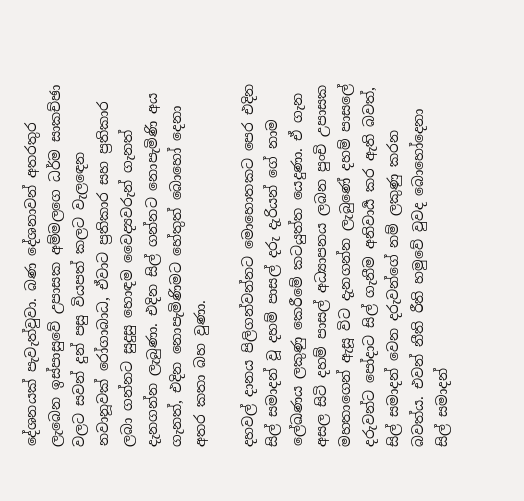දේශනයක් පැවැත්වුවා. බණ දේශනාවන් අතරතුර ලැබෙන ඉස්පාසුවේ උපාසක අම්මලගෙ ධර්ම සාකච්ඡා වලට සවන් දුන් පසු වියපත් කලට වැලඳෙන නවානූවක් රෝගාබාධ, ඒවාට ප්‍රතිකාර සහ ප්‍රතිකාර ලබා ගන්නට සුදුසු හොඳම වෛද්‍යවරුන් ගැනත් දැනගන්න ලැබුණා. එදින සිල් ගන්නට නොපැමිණි අය ගැනත්, එදින නොපැමිණිමට හේතුත් බොහෝ දෙනා අතර කතා බහ වුණා.

දහවල් දානය පිලිගන්වන්නට මොහොතකට පෙර එදින සිල් සමාදන් වූ දහම් පාසල් දරු දැරියන් ගේ නාම ලේඛණය ලකුණු කෙරීමේ කටයුත්ත යෙදුණා. ඒ ගැන අසල සිටි දහම් පාසල් අධ්‍යාපනය ලබන පුංචි උපාසක මහතාගෙන් ඇසූ විට දැනගන්න ලැබුණේ දහම් පාසලේ දරුවන්ට පෝදාට සිල් ගැනීම අනිවාර්‍ය කර ඇති බවත්, සිල් සමාදන් වෙන දරුවන්ගේ නම් ලකුණු කරන බවත්ය. එවන් නීති රීති හමුවේ වුවද බොහෝදෙනා සිල් සමාදන්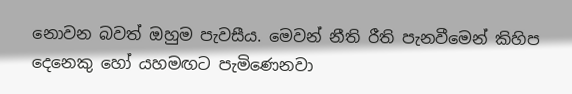නොවන බවත් ඔහුම පැවසීය. මෙවන් නීති රීති පැනවීමෙන් කිහිප දෙනෙකු හෝ යහමඟට පැමිණෙනවා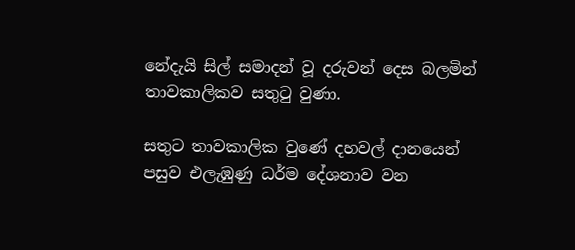නේදැයි සිල් සමාදන් වූ දරුවන් දෙස බලමින් තාවකාලිකව සතුටු වුණා.

සතුට තාවකාලික වුණේ දහවල් දානයෙන් පසුව එලැඹුණු ධර්ම දේශනාව වන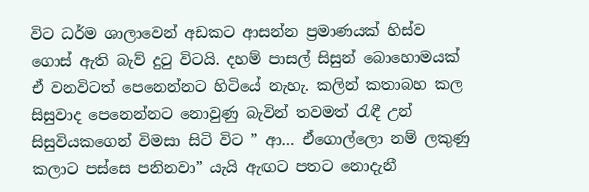විට ධර්ම ශාලාවෙන් අඩකට ආසන්න ප්‍රමාණයක් හිස්ව ගොස් ඇති බැව් දුටු විටයි. දහම් පාසල් සිසුන් බොහොමයක් ඒ වනවිටත් පෙනෙන්නට හිටියේ නැහැ. කලින් කතාබහ කල සිසුවාද පෙනෙන්නට නොවුණු බැවින් තවමත් රැඳී උන් සිසුවියකගෙන් විමසා සිටි විට ” ආ… ඒගොල්ලො නම් ලකුණු කලාට පස්සෙ පනිනවා” යැයි ඇඟට පතට නොදැනී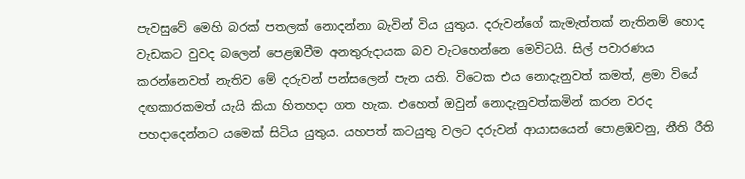පැවසුවේ මෙහි බරක් පතලක් නොදන්නා බැවින් විය යුතුය. දරුවන්ගේ කැමැත්තක් නැතිනම් හොද වැඩකට වුවද බලෙන් පෙළඹවීම අනතුරුදායක බව වැටහෙන්නෙ මෙවිටයි. සිල් පවාරණය කරන්නෙවත් නැතිව මේ දරුවන් පන්සලෙන් පැන යති. විටෙක එය නොදැනුවත් කමත්, ළමා වියේ දඟකාරකමත් යැයි කියා හිතහදා ගත හැක. එහෙත් ඔවුන් නොදැනුවත්කමින් කරන වරද පහදාදෙන්නට යමෙක් සිටිය යුතුය. යහපත් කටයුතු වලට දරුවන් ආයාසයෙන් පොළඹවනු, නීති රීති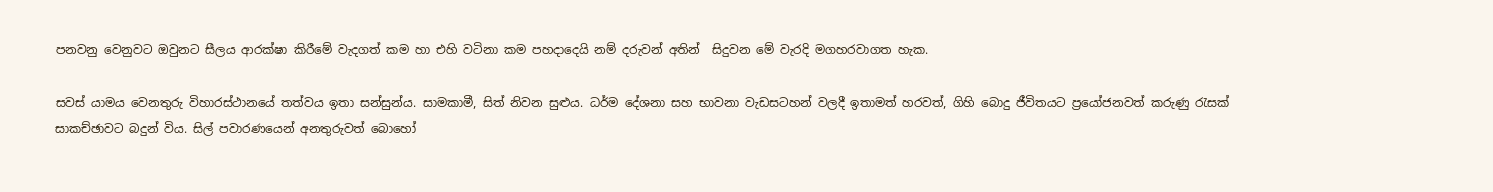පනවනු වෙනුවට ඔවුනට සීලය ආරක්ෂා කිරීමේ වැදගත් කම හා එහි වටිනා කම පහදාදෙයි නම් දරුවන් අතින්  සිදුවන මේ වැරදි මගහරවාගත හැක.

සවස් යාමය වෙනතුරු විහාරස්ථානයේ තත්වය ඉතා සන්සුන්ය. සාමකාමී, සිත් නිවන සුළුය. ධර්ම දේශනා සහ භාවනා වැඩසටහන් වලදී ඉතාමත් හරවත්, ගිහි බොදු ජීවිතයට ප්‍රයෝජනවත් කරුණු රැසක් සාකච්ඡාවට බදුන් විය. සිල් පවාරණයෙන් අනතුරුවත් බොහෝ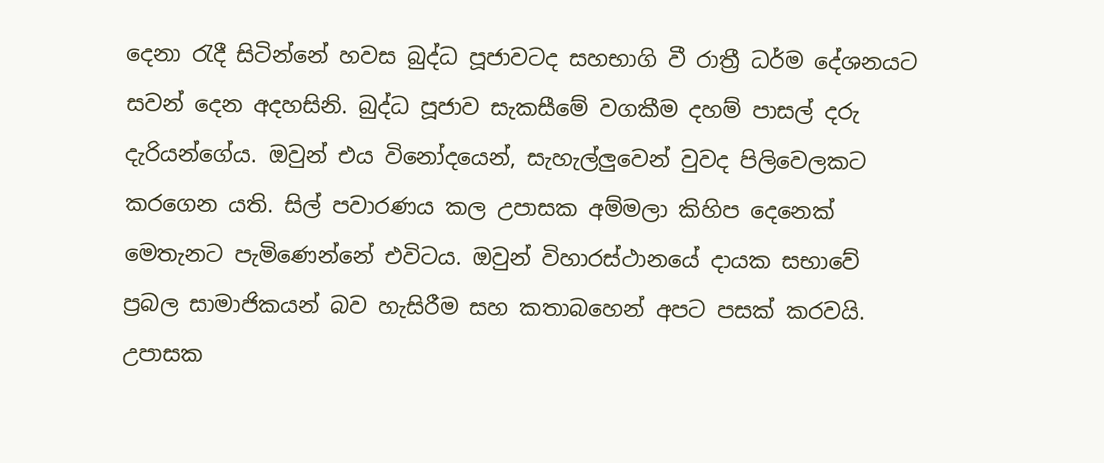දෙනා රැදී සිටින්නේ හවස බුද්ධ පූජාවටද සහභාගි වී රාත්‍රී ධර්ම දේශනයට සවන් දෙන අදහසිනි. බුද්ධ පූජාව සැකසීමේ වගකීම දහම් පාසල් දරු දැරියන්ගේය. ඔවුන් එය විනෝදයෙන්, සැහැල්ලුවෙන් වුවද පිලිවෙලකට කරගෙන යති. සිල් පවාරණය කල උපාසක අම්මලා කිහිප දෙනෙක් මෙතැනට පැමිණෙන්නේ එවිටය. ඔවුන් විහාරස්ථානයේ දායක සභාවේ ප්‍රබල සාමාජිකයන් බව හැසිරීම සහ කතාබහෙන් අපට පසක් කරවයි. උපාසක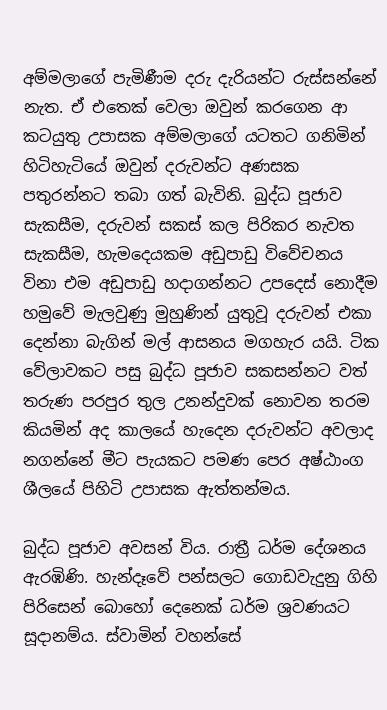අම්මලාගේ පැමිණීම දරු දැරියන්ට රුස්සන්නේ නැත. ඒ එතෙක් වෙලා ඔවුන් කරගෙන ආ කටයුතු උපාසක අම්මලාගේ යටතට ගනිමින් හිටිහැටියේ ඔවුන් දරුවන්ට අණසක පතුරන්නට තබා ගත් බැවිනි. බුද්ධ පූජාව සැකසීම, දරුවන් සකස් කල පිරිකර නැවත සැකසීම, හැමදෙයකම අඩුපාඩු විවේචනය විනා එම අඩුපාඩු හදාගන්නට උපදෙස් නොදීම හමුවේ මැලවුණු මුහුණින් යුතුවූ දරුවන් එකා දෙන්නා බැගින් මල් ආසනය මගහැර යයි. ටික වේලාවකට පසු බුද්ධ පූජාව සකසන්නට වත් තරුණ පරපුර තුල උනන්දුවක් නොවන තරම කියමින් අද කාලයේ හැදෙන දරුවන්ට අවලාද නගන්නේ මීට පැයකට පමණ පෙර අෂ්ඨාංග ශීලයේ පිහිටි උපාසක ඇත්තන්මය.

බුද්ධ පූජාව අවසන් විය. රාත්‍රී ධර්ම දේශනය ඇරඹිණි. හැන්දෑවේ පන්සලට ගොඩවැදුනු ගිහි පිරිසෙන් බොහෝ දෙනෙක් ධර්ම ශ්‍රවණයට සූදානම්ය. ස්වාමින් වහන්සේ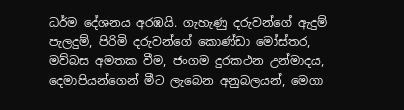ධර්ම දේශනය අරඹයි. ගැහැණු දරුවන්ගේ ඇදුම් පැලදුම්, පිරිමි දරුවන්ගේ කොණ්ඩා මෝස්තර, මව්බස අමතක වීම, ජංගම දුරකථන උන්මාදය, දෙමාපියන්ගෙන් මීට ලැබෙන අනුබලයන්, මෙගා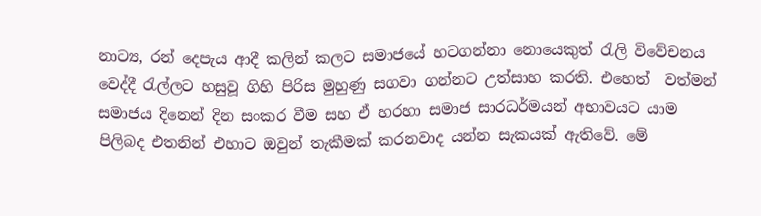නාට්‍ය, රන් දෙපැය ආදී කලින් කලට සමාජයේ හටගන්නා නොයෙකුත් රැලි විවේචනය වෙද්දී රැල්ලට හසුවූ ගිහි පිරිස මුහුණු සගවා ගන්නට උත්සාහ කරති. එහෙත්  වත්මන් සමාජය දිනෙන් දින සංකර වීම සහ ඒ හරහා සමාජ සාරධර්මයන් අභාවයට යාම පිලිබද එතනින් එහාට ඔවුන් තැකීමක් කරනවාද යන්න සැකයක් ඇතිවේ. මේ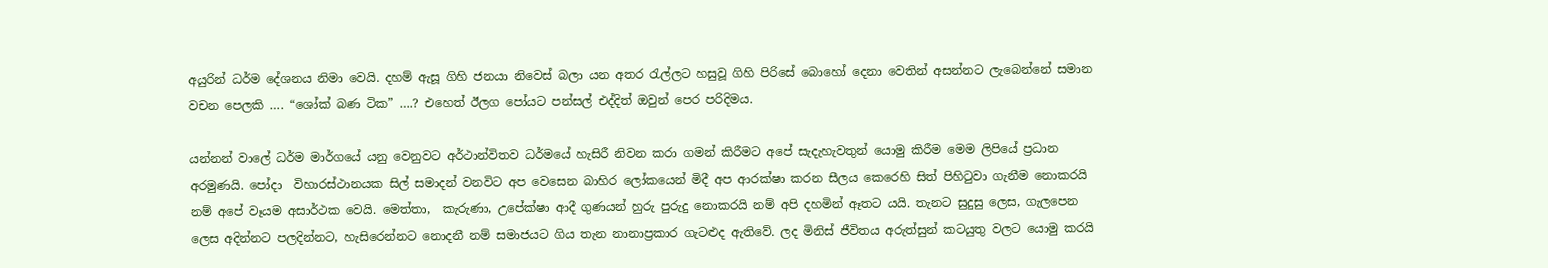අයුරින් ධර්ම දේශනය නිමා වෙයි. දහම් ඇසූ ගිහි ජනයා නිවෙස් බලා යන අතර රැල්ලට හසුවූ ගිහි පිරිසේ බොහෝ දෙනා වෙතින් අසන්නට ලැබෙන්නේ සමාන වචන පෙලකි …. “ශෝක් බණ ටික” ….? එහෙත් ඊලග පෝයට පන්සල් එද්දිත් ඔවුන් පෙර පරිදිමය.

යන්නන් වාලේ ධර්ම මාර්ගයේ යනු වෙනුවට අර්ථාන්විතව ධර්මයේ හැසිරී නිවන කරා ගමන් කිරීමට අපේ සැදැහැවතුන් යොමු කිරීම මෙම ලිපියේ ප්‍රධාන අරමුණයි. පෝදා  විහාරස්ථානයක සිල් සමාදන් වනවිට අප වෙසෙන බාහිර ලෝකයෙන් මිදී අප ආරක්ෂා කරන සීලය කෙරෙහි සිත් පිහිටුවා ගැනීම නොකරයි නම් අපේ වෑයම අසාර්ථක වෙයි. මෙත්තා,  කැරුණා, උපේක්ෂා ආදී ගුණයන් හුරු පුරුදු නොකරයි නම් අපි දහමින් ඈතට යයි. තැනට සුදුසු ලෙස, ගැලපෙන ලෙස අදින්නට පලදින්නට, හැසිරෙන්නට නොදනී නම් සමාජයට ගිය තැන නානාප්‍රකාර ගැටළුද ඇතිවේ. ලද මිනිස් ජීවිතය අරුත්සුන් කටයුතු වලට යොමු කරයි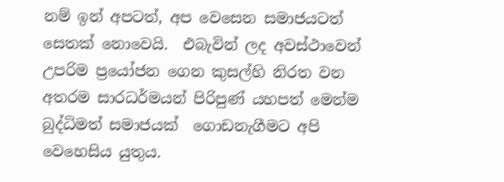නම් ඉන් අපටත්, අප වෙසෙන සමාජයටත් සෙතක් නොවෙයි.  එබැවින් ලද අවස්ථාවෙන් උපරිම ප්‍රයෝජන ගෙන කුසල්හි නිරත වන අතරම සාරධර්මයන් පිරිපුණ් යහපත් මෙන්ම බුද්ධිමත් සමාජයක්  ගොඩනැගීමට අපි වෙහෙසිය යුතුය.